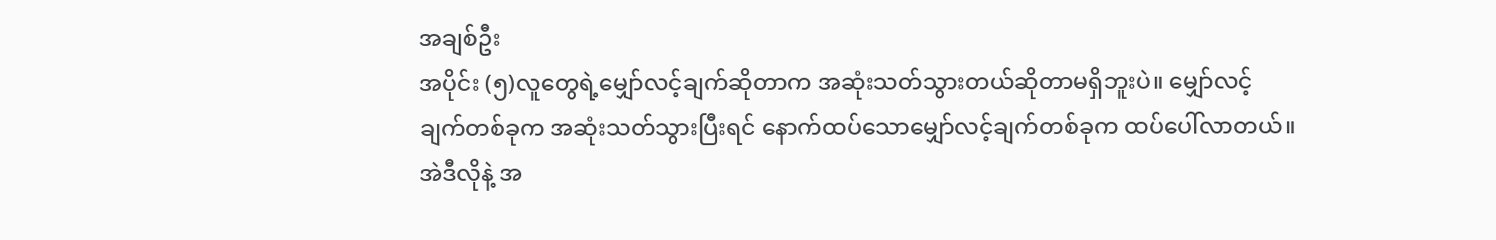အချစ်ဦး
အပိုင်း (၅)လူတွေရဲ့မျှော်လင့်ချက်ဆိုတာက အဆုံးသတ်သွားတယ်ဆိုတာမရှိဘူးပဲ။ မျှော်လင့်ချက်တစ်ခုက အဆုံးသတ်သွားပြီးရင် နောက်ထပ်သောမျှော်လင့်ချက်တစ်ခုက ထပ်ပေါ်လာတယ်။ အဲဒီလိုနဲ့ အ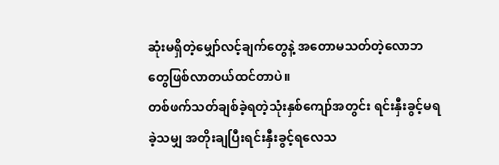ဆုံးမရှိတဲ့မျှော်လင့်ချက်တွေနဲ့ အတောမသတ်တဲ့လောဘတွေဖြစ်လာတယ်ထင်တာပဲ။
တစ်ဖက်သတ်ချစ်ခဲ့ရတဲ့သုံးနှစ်ကျော်အတွင်း ရင်းနှီးခွင့်မရခဲ့သမျှ အတိုးချပြီးရင်းနှီးခွင့်ရလေသ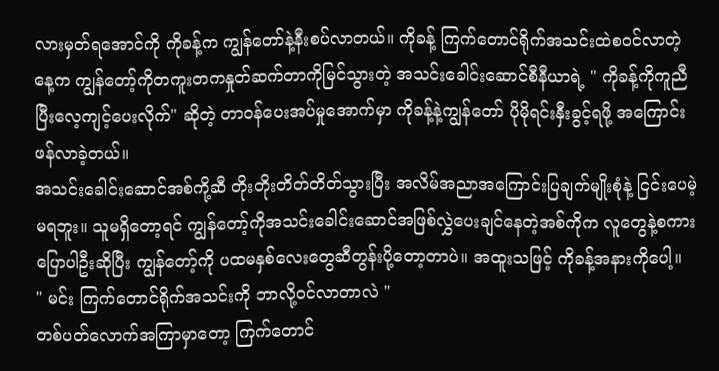လားမှတ်ရအောင်ကို ကိုခန့်က ကျွန်တော်နဲ့နီးစပ်လာတယ်။ ကိုခန့် ကြက်တောင်ရိုက်အသင်းထဲစဝင်လာတဲ့နေ့က ကျွန်တော့်ကိုတကူးတကနှုတ်ဆက်တာကိုမြင်သွားတဲ့ အသင်းခေါင်းဆောင်စီနီယာရဲ့ " ကိုခန့်ကိုကူညီပြီးလေ့ကျင့်ပေးလိုက်" ဆိုတဲ့ တာဝန်ပေးအပ်မှုအောက်မှာ ကိုခန့်နဲ့ကျွန်တော် ပိုမိုရင်းနှီးခွင့်ရဖို့ အကြောင်းဖန်လာခဲ့တယ်။
အသင်းခေါင်းဆောင်အစ်ကို့ဆီ တိုးတိုးတိတ်တိတ်သွားပြီး အလိမ်အညာအကြောင်းပြချက်မျိုးစုံနဲ့ ငြင်းပေမဲ့မရဘူး။ သူမရှိတော့ရင် ကျွန်တော့်ကိုအသင်းခေါင်းဆောင်အဖြစ်လွှဲပေးချင်နေတဲ့အစ်ကိုက လူတွေနဲ့စကားပြောပါဦးဆိုပြီး ကျွန်တော့်ကို ပထမနှစ်လေးတွေဆီတွန်းပို့တော့တာပဲ။ အထူးသဖြင့် ကိုခန့်အနားကိုပေါ့။
" မင်း ကြက်တောင်ရိုက်အသင်းကို ဘာလို့ဝင်လာတာလဲ "
တစ်ပတ်လောက်အကြာမှာတော့ ကြက်တောင်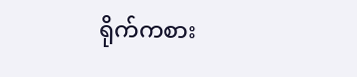ရိုက်ကစား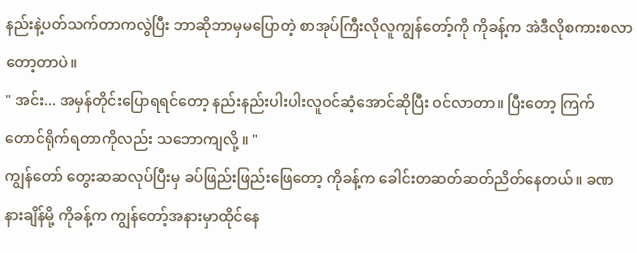နည်းနဲ့ပတ်သက်တာကလွဲပြီး ဘာဆိုဘာမှမပြောတဲ့ စာအုပ်ကြီးလိုလူကျွန်တော့်ကို ကိုခန့်က အဲဒီလိုစကားစလာတော့တာပဲ။
" အင်း... အမှန်တိုင်းပြောရရင်တော့ နည်းနည်းပါးပါးလူဝင်ဆံ့အောင်ဆိုပြီး ဝင်လာတာ။ ပြီးတော့ ကြက်တောင်ရိုက်ရတာကိုလည်း သဘောကျလို့ ။ "
ကျွန်တော် တွေးဆဆလုပ်ပြီးမှ ခပ်ဖြည်းဖြည်းဖြေတော့ ကိုခန့်က ခေါင်းတဆတ်ဆတ်ညိတ်နေတယ်။ ခဏနားချိန်မို့ ကိုခန့်က ကျွန်တော့်အနားမှာထိုင်နေ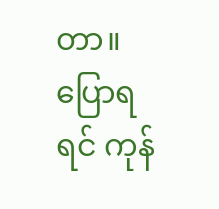တာ။ ပြောရရင် ကုန်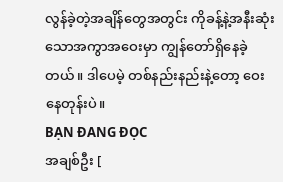လွန်ခဲ့တဲ့အချိန်တွေအတွင်း ကိုခန့်နဲ့အနီးဆုံးသောအကွာအဝေးမှာ ကျွန်တော်ရှိနေခဲ့တယ်။ ဒါပေမဲ့ တစ်နည်းနည်းနဲ့တော့ ဝေးနေတုန်းပဲ။
BẠN ĐANG ĐỌC
အချစ်ဦး [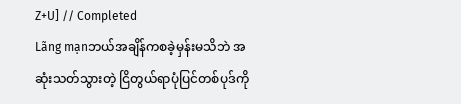Z+U] // Completed
Lãng mạnဘယ်အချိန်ကစခဲ့မှန်းမသိဘဲ အဆုံးသတ်သွားတဲ့ ငြိတွယ်ရာပုံပြင်တစ်ပုဒ်ကို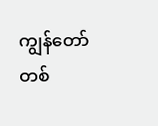ကျွန်တော်တစ်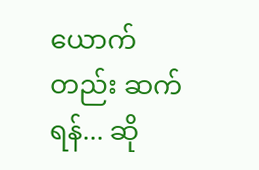ယောက်တည်း ဆက်ရန်... ဆို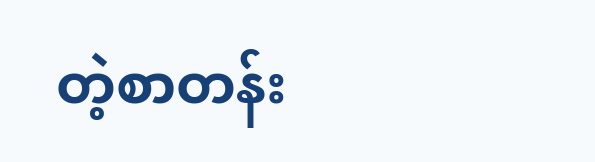တဲ့စာတန်း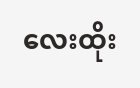လေးထိုး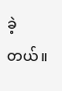ခဲ့တယ်။